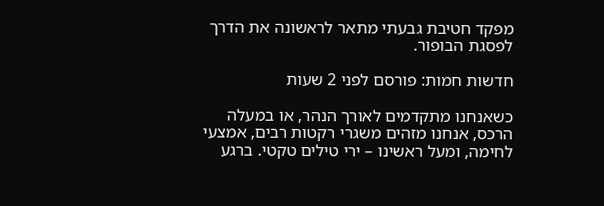מפקד חטיבת גבעתי מתאר לראשונה את הדרך לפסגת הבופור.

חדשות חמות: פורסם לפני 2 שעות

כשאנחנו מתקדמים לאורך הנהר, או במעלה הרכס, אנחנו מזהים משגרי רקטות רבים, אמצעי לחימה, ומעל ראשינו – ירי טילים טקטי. ברגע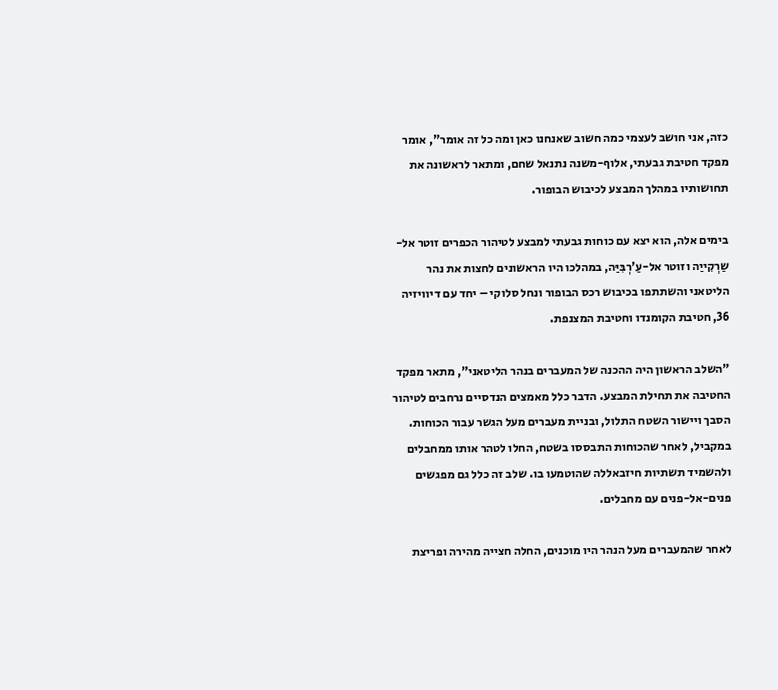כזה, אני חושב לעצמי כמה חשוב שאנחנו כאן ומה כל זה אומר", אומר מפקד חטיבת גבעתי, אלוף-משנה נתנאל שחם, ומתאר לראשונה את תחושותיו במהלך המבצע לכיבוש הבופור.

בימים אלה, הוא יצא עם כוחות גבעתי למבצע לטיהור הכפרים זוטר אל-שַרְקִייַה וזוטר אל-עַ'רְבִּיַּה, במהלכו היו הראשונים לחצות את נהר הליטאני והשתתפו בכיבוש רכס הבופור ונחל סלוקי – יחד עם דיוויזיה 36, חטיבת הקומנדו וחטיבת המצנפת.

"השלב הראשון היה ההכנה של המעברים בנהר הליטאני", מתאר מפקד החטיבה את תחילת המבצע. הדבר כלל מאמצים הנדסיים נרחבים לטיהור הסבך ויישור השטח התלול, ובניית מעברים מעל הגשר עבור הכוחות. במקביל, לאחר שהכוחות התבססו בשטח, החלו לטהר אותו ממחבלים ולהשמיד תשתיות חיזבאללה שהוטמעו בו. שלב זה כלל גם מפגשים פנים-אל-פנים עם מחבלים.

לאחר שהמעברים מעל הנהר היו מוכנים, החלה חצייה מהירה ופריצת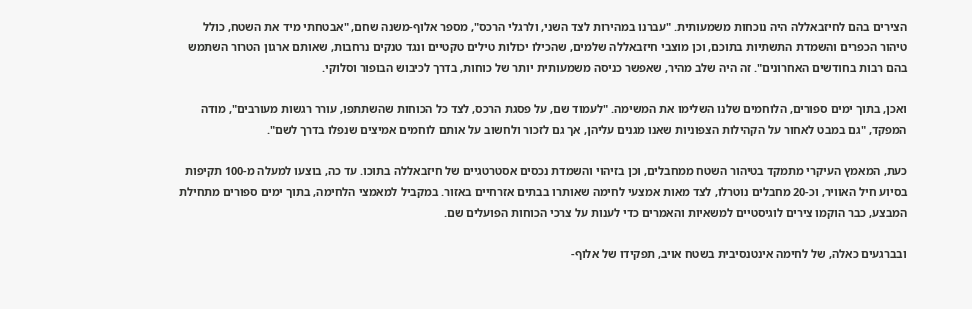הצירים בהם לחיזבאללה היה נוכחות משמעותית. "עברנו במהירות לצד השני, ולרגלי הרכס", מספר אלוף-משנה שחם, "אבטחתי מיד את השטח, כולל טיהור הכפרים והשמדת התשתיות בתוכם, וכן מוצבי חיזבאללה שלמים, שהכילו יכולות טילים טקטיים ונגד טנקים נרחבות, שאותם ארגון הטרור השתמש בהם רבות בחודשים האחרונים". זה היה שלב מהיר, שאפשר כניסה משמעותית יותר של כוחות, בדרך לכיבוש הבופור וסלוקי.

ואכן, בתוך ימים ספורים, הלוחמים שלנו השלימו את המשימה. "לעמוד שם, על פסגת הרכס, לצד כל הכוחות שהשתתפו, עורר רגשות מעורבים", מודה המפקד, "גם במבט לאחור על הקהילות הצפוניות שאנו מגנים עליהן, אך גם לזכור ולחשוב על אותם לוחמים אמיצים שנפלו בדרך לשם".

כעת, המאמץ העיקרי מתמקד בטיהור השטח ממחבלים, וכן בזיהוי והשמדת נכסים אסטרטגיים של חיזבאללה בתוכו. עד כה, בוצעו למעלה מ-100 תקיפות בסיוע חיל האוויר, וכ-20 מחבלים נוטרלו, לצד מאות אמצעי לחימה שאותרו בבתים אזרחיים באזור. במקביל למאמצי הלחימה, בתוך ימים ספורים מתחילת המבצע, כבר הוקמו צירים לוגיסטיים למשאיות והאמרים כדי לענות על צרכי הכוחות הפועלים שם.

ובברגעים כאלה, של לחימה אינטנסיבית בשטח אויב, תפקידו של אלוף-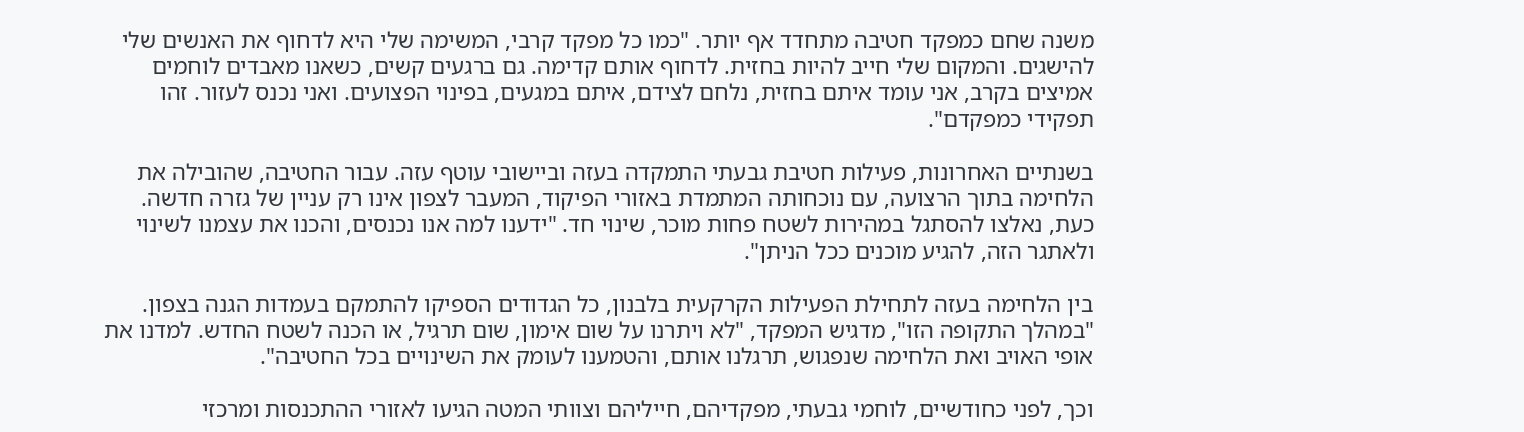משנה שחם כמפקד חטיבה מתחדד אף יותר. "כמו כל מפקד קרבי, המשימה שלי היא לדחוף את האנשים שלי להישגים. והמקום שלי חייב להיות בחזית. לדחוף אותם קדימה. גם ברגעים קשים, כשאנו מאבדים לוחמים אמיצים בקרב, אני עומד איתם בחזית, נלחם לצידם, איתם במגעים, בפינוי הפצועים. ואני נכנס לעזור. זהו תפקידי כמפקדם".

בשנתיים האחרונות, פעילות חטיבת גבעתי התמקדה בעזה וביישובי עוטף עזה. עבור החטיבה, שהובילה את הלחימה בתוך הרצועה, עם נוכחותה המתמדת באזורי הפיקוד, המעבר לצפון אינו רק עניין של גזרה חדשה. כעת, נאלצו להסתגל במהירות לשטח פחות מוכר, שינוי חד. "ידענו למה אנו נכנסים, והכנו את עצמנו לשינוי ולאתגר הזה, להגיע מוכנים ככל הניתן".

בין הלחימה בעזה לתחילת הפעילות הקרקעית בלבנון, כל הגדודים הספיקו להתמקם בעמדות הגנה בצפון. "במהלך התקופה הזו", מדגיש המפקד, "לא ויתרנו על שום אימון, שום תרגיל, או הכנה לשטח החדש. למדנו את אופי האויב ואת הלחימה שנפגוש, תרגלנו אותם, והטמענו לעומק את השינויים בכל החטיבה".

וכך, לפני כחודשיים, לוחמי גבעתי, מפקדיהם, חייליהם וצוותי המטה הגיעו לאזורי ההתכנסות ומרכזי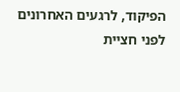הפיקוד, לרגעים האחרונים לפני חציית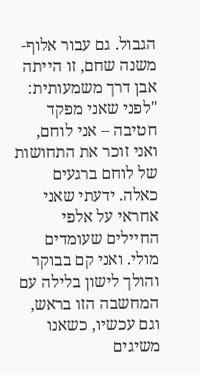הגבול. גם עבור אלוף-משנה שחם, זו הייתה אבן דרך משמעותית: "לפני שאני מפקד חטיבה – אני לוחם, ואני זוכר את התחושות של לוחם ברגעים כאלה. ידעתי שאני אחראי על אלפי החיילים שעומדים מולי. ואני קם בבוקר והולך לישון בלילה עם המחשבה הזו בראש, וגם עכשיו, כשאנו משיגים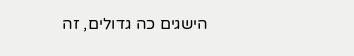הישגים כה גדולים, זה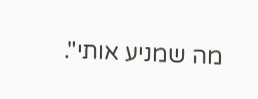מה שמניע אותי".